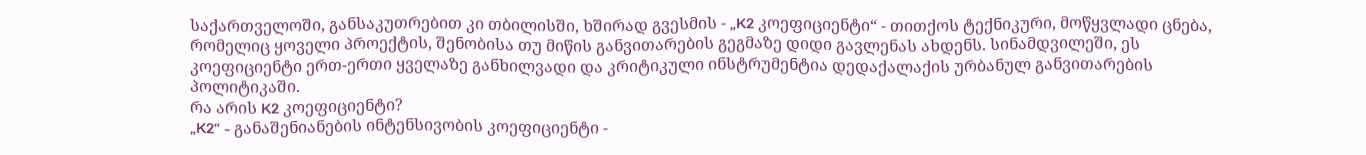საქართველოში, განსაკუთრებით კი თბილისში, ხშირად გვესმის - „K2 კოეფიციენტი“ - თითქოს ტექნიკური, მოწყვლადი ცნება, რომელიც ყოველი პროექტის, შენობისა თუ მიწის განვითარების გეგმაზე დიდი გავლენას ახდენს. სინამდვილეში, ეს კოეფიციენტი ერთ-ერთი ყველაზე განხილვადი და კრიტიკული ინსტრუმენტია დედაქალაქის ურბანულ განვითარების პოლიტიკაში.
რა არის K2 კოეფიციენტი?
„K2“ - განაშენიანების ინტენსივობის კოეფიციენტი -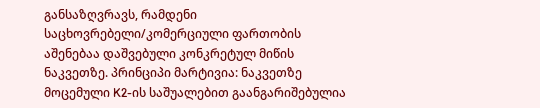განსაზღვრავს, რამდენი საცხოვრებელი/კომერციული ფართობის აშენებაა დაშვებული კონკრეტულ მიწის ნაკვეთზე. პრინციპი მარტივია: ნაკვეთზე მოცემული K2-ის საშუალებით გაანგარიშებულია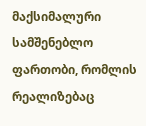მაქსიმალური სამშენებლო ფართობი, რომლის რეალიზებაც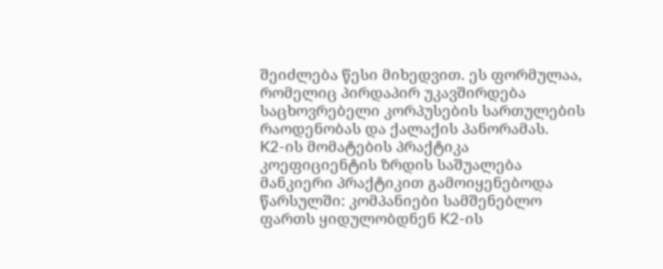შეიძლება წესი მიხედვით. ეს ფორმულაა, რომელიც პირდაპირ უკავშირდება საცხოვრებელი კორპუსების სართულების რაოდენობას და ქალაქის პანორამას.
K2-ის მომატების პრაქტიკა
კოეფიციენტის ზრდის საშუალება მანკიერი პრაქტიკით გამოიყენებოდა წარსულში: კომპანიები სამშენებლო ფართს ყიდულობდნენ K2-ის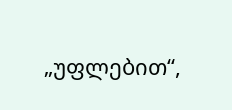„უფლებით“,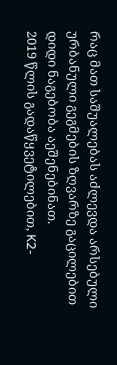რაც მათ საშუალებას აძლევდა არსებული ურბანული გეგმების ზღვარზე გაცილებით დიდი ნაგებობა აეშენებინათ.
2019 წლის გადაწყვეტილებით, K2-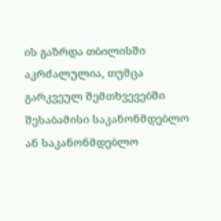ის გაზრდა თბილისში აკრძალულია, თუმცა გარკვეულ შემთხვევებში შესაბამისი საკანონმდებლო ან საკანონმდებლო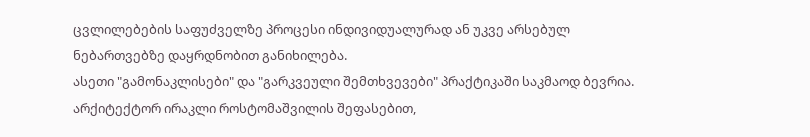ცვლილებების საფუძველზე პროცესი ინდივიდუალურად ან უკვე არსებულ ნებართვებზე დაყრდნობით განიხილება.
ასეთი "გამონაკლისები" და "გარკვეული შემთხვევები" პრაქტიკაში საკმაოდ ბევრია.
არქიტექტორ ირაკლი როსტომაშვილის შეფასებით,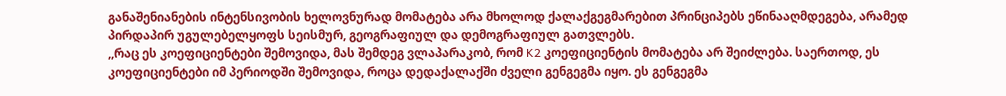განაშენიანების ინტენსივობის ხელოვნურად მომატება არა მხოლოდ ქალაქგეგმარებით პრინციპებს ეწინააღმდეგება, არამედ პირდაპირ უგულებელყოფს სეისმურ, გეოგრაფიულ და დემოგრაფიულ გათვლებს.
,,რაც ეს კოეფიციენტები შემოვიდა, მას შემდეგ ვლაპარაკობ, რომ K2 კოეფიციენტის მომატება არ შეიძლება. საერთოდ, ეს კოეფიციენტები იმ პერიოდში შემოვიდა, როცა დედაქალაქში ძველი გენგეგმა იყო. ეს გენგეგმა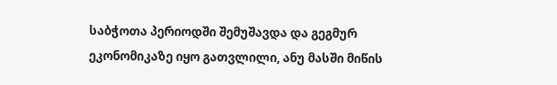საბჭოთა პერიოდში შემუშავდა და გეგმურ ეკონომიკაზე იყო გათვლილი, ანუ მასში მიწის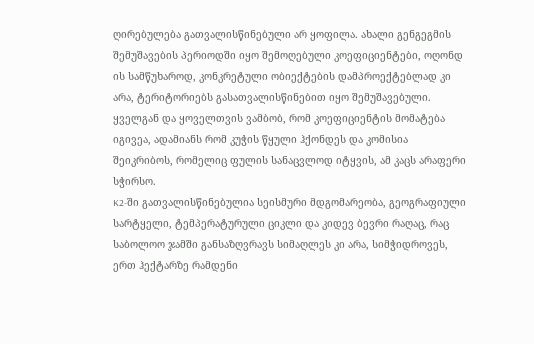ღირებულება გათვალისწინებული არ ყოფილა. ახალი გენგეგმის შემუშავების პერიოდში იყო შემოღებული კოეფიციენტები, ოღონდ ის სამწუხაროდ, კონკრეტული ობიექტების დამპროექტებლად კი არა, ტერიტორიებს გასათვალისწინებით იყო შემუშავებული.
ყველგან და ყოველთვის ვამბობ, რომ კოეფიციენტის მომატება იგივეა, ადამიანს რომ კუჭის წყული ჰქონდეს და კომისია შეიკრიბოს, რომელიც ფულის სანაცვლოდ იტყვის, ამ კაცს არაფერი სჭირსო.
K2-ში გათვალისწინებულია სეისმური მდგომარეობა, გეოგრაფიული სარტყელი, ტემპერატურული ციკლი და კიდევ ბევრი რაღაც, რაც საბოლოო ჯამში განსაზღვრავს სიმაღლეს კი არა, სიმჭიდროვეს, ერთ ჰექტარზე რამდენი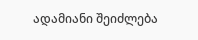ადამიანი შეიძლება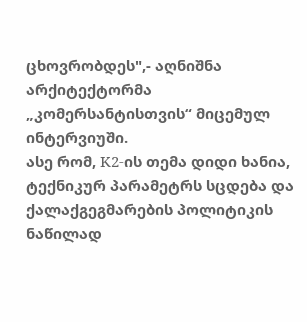ცხოვრობდეს",- აღნიშნა არქიტექტორმა „კომერსანტისთვის“ მიცემულ ინტერვიუში.
ასე რომ, K2-ის თემა დიდი ხანია, ტექნიკურ პარამეტრს სცდება და ქალაქგეგმარების პოლიტიკის ნაწილად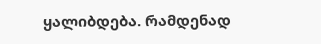ყალიბდება. რამდენად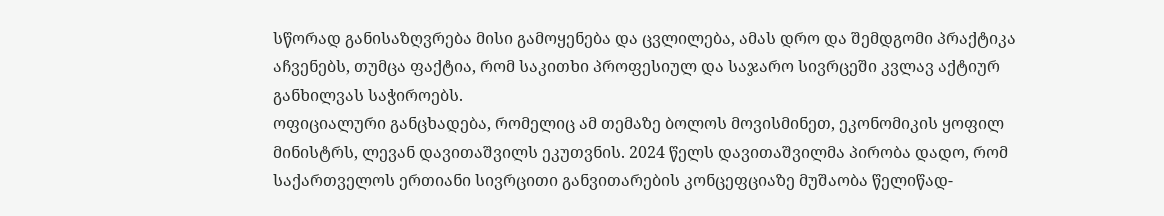სწორად განისაზღვრება მისი გამოყენება და ცვლილება, ამას დრო და შემდგომი პრაქტიკა აჩვენებს, თუმცა ფაქტია, რომ საკითხი პროფესიულ და საჯარო სივრცეში კვლავ აქტიურ განხილვას საჭიროებს.
ოფიციალური განცხადება, რომელიც ამ თემაზე ბოლოს მოვისმინეთ, ეკონომიკის ყოფილ მინისტრს, ლევან დავითაშვილს ეკუთვნის. 2024 წელს დავითაშვილმა პირობა დადო, რომ საქართველოს ერთიანი სივრცითი განვითარების კონცეფციაზე მუშაობა წელიწად-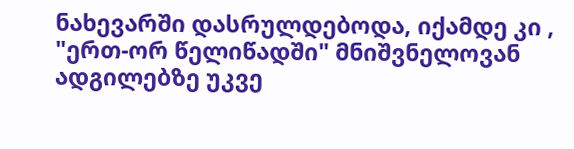ნახევარში დასრულდებოდა, იქამდე კი , "ერთ-ორ წელიწადში" მნიშვნელოვან ადგილებზე უკვე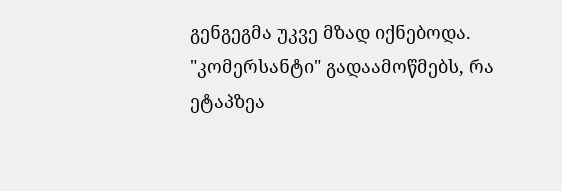გენგეგმა უკვე მზად იქნებოდა.
"კომერსანტი" გადაამოწმებს, რა ეტაპზეა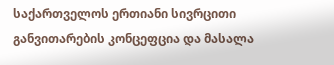საქართველოს ერთიანი სივრცითი განვითარების კონცეფცია და მასალა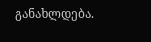განახლდება.